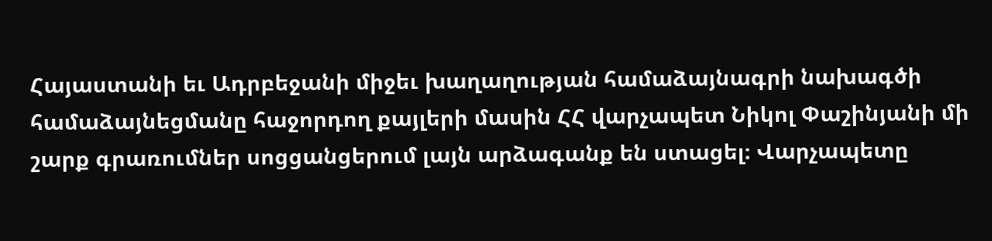Հայաստանի եւ Ադրբեջանի միջեւ խաղաղության համաձայնագրի նախագծի համաձայնեցմանը հաջորդող քայլերի մասին ՀՀ վարչապետ Նիկոլ Փաշինյանի մի շարք գրառումներ սոցցանցերում լայն արձագանք են ստացել։ Վարչապետը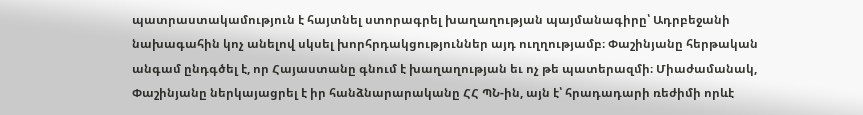պատրաստակամություն է հայտնել ստորագրել խաղաղության պայմանագիրը՝ Ադրբեջանի նախագահին կոչ անելով սկսել խորհրդակցություններ այդ ուղղությամբ։ Փաշինյանը հերթական անգամ ընդգծել է, որ Հայաստանը գնում է խաղաղության եւ ոչ թե պատերազմի։ Միաժամանակ, Փաշինյանը ներկայացրել է իր հանձնարարականը ՀՀ ՊՆ-ին, այն է՝ հրադադարի ռեժիմի որևէ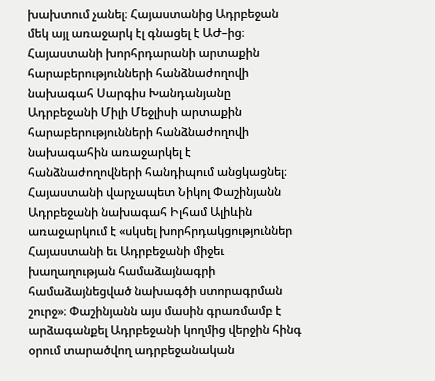խախտում չանել։ Հայաստանից Ադրբեջան մեկ այլ առաջարկ էլ գնացել է ԱԺ–ից։ Հայաստանի խորհրդարանի արտաքին հարաբերությունների հանձնաժողովի նախագահ Սարգիս Խանդանյանը Ադրբեջանի Միլի Մեջլիսի արտաքին հարաբերությունների հանձնաժողովի նախագահին առաջարկել է հանձնաժողովների հանդիպում անցկացնել։
Հայաստանի վարչապետ Նիկոլ Փաշինյանն Ադրբեջանի նախագահ Իլհամ Ալիևին առաջարկում է «սկսել խորհրդակցություններ Հայաստանի եւ Ադրբեջանի միջեւ խաղաղության համաձայնագրի համաձայնեցված նախագծի ստորագրման շուրջ»։ Փաշինյանն այս մասին գրառմամբ է արձագանքել Ադրբեջանի կողմից վերջին հինգ օրում տարածվող ադրբեջանական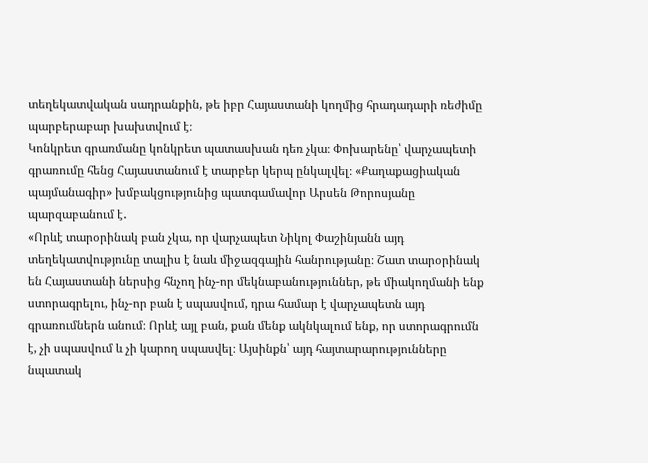տեղեկատվական սադրանքին, թե իբր Հայաստանի կողմից հրադադարի ռեժիմը պարբերաբար խախտվում է։
Կոնկրետ գրառմանը կոնկրետ պատասխան դեռ չկա։ Փոխարենը՝ վարչապետի գրառումը հենց Հայաստանում է տարբեր կերպ ընկալվել։ «Քաղաքացիական պայմանագիր» խմբակցությունից պատգամավոր Արսեն Թորոսյանը պարզաբանում է․
«Որևէ տարօրինակ բան չկա, որ վարչապետ Նիկոլ Փաշինյանն այդ տեղեկատվությունը տալիս է նաև միջազգային հանրությանը։ Շատ տարօրինակ են Հայաստանի ներսից հնչող ինչ-որ մեկնաբանություններ, թե միակողմանի ենք ստորագրելու, ինչ-որ բան է սպասվում, դրա համար է վարչապետն այդ գրառումներն անում։ Որևէ այլ բան, քան մենք ակնկալում ենք, որ ստորագրումն է, չի սպասվում և չի կարող սպասվել։ Այսինքն՝ այդ հայտարարությունները նպատակ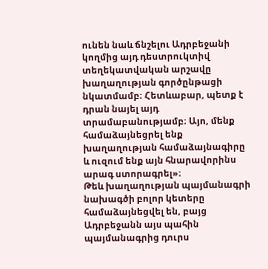ունեն նաև ճնշելու Ադրբեջանի կողմից այդ դեստրուկտիվ տեղեկատվական արշավը խաղաղության գործընթացի նկատմամբ։ Հետևաբար, պետք է դրան նայել այդ տրամաբանությամբ։ Այո, մենք համաձայնեցրել ենք խաղաղության համաձայնագիրը և ուզում ենք այն հնարավորինս արագ ստորագրել»։
Թեև խաղաղության պայմանագրի նախագծի բոլոր կետերը համաձայնեցվել են, բայց Ադրբեջանն այս պահին պայմանագրից դուրս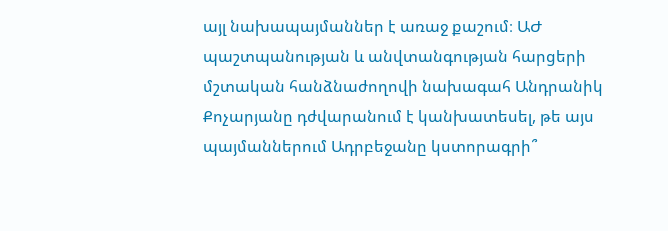այլ նախապայմաններ է առաջ քաշում։ ԱԺ պաշտպանության և անվտանգության հարցերի մշտական հանձնաժողովի նախագահ Անդրանիկ Քոչարյանը դժվարանում է կանխատեսել, թե այս պայմաններում Ադրբեջանը կստորագրի՞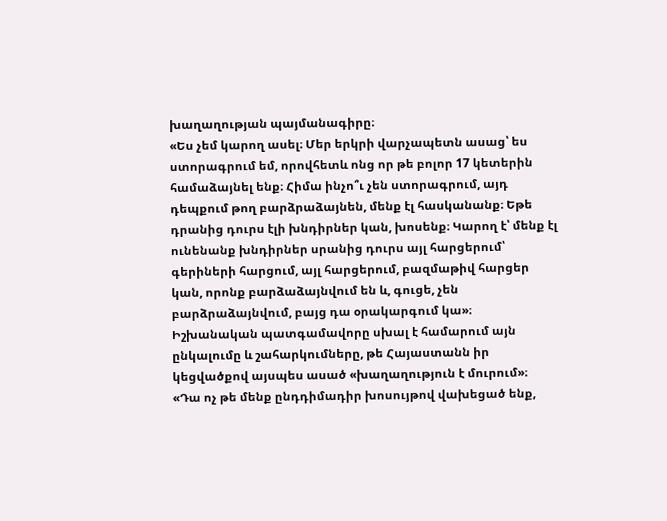խաղաղության պայմանագիրը։
«Ես չեմ կարող ասել։ Մեր երկրի վարչապետն ասաց՝ ես ստորագրում եմ, որովհետև ոնց որ թե բոլոր 17 կետերին համաձայնել ենք։ Հիմա ինչո՞ւ չեն ստորագրում, այդ դեպքում թող բարձրաձայնեն, մենք էլ հասկանանք։ Եթե դրանից դուրս էլի խնդիրներ կան, խոսենք։ Կարող է՝ մենք էլ ունենանք խնդիրներ սրանից դուրս այլ հարցերում՝ գերիների հարցում, այլ հարցերում, բազմաթիվ հարցեր կան, որոնք բարձաձայնվում են և, գուցե, չեն բարձրաձայնվում, բայց դա օրակարգում կա»։
Իշխանական պատգամավորը սխալ է համարում այն ընկալումը և շահարկումները, թե Հայաստանն իր կեցվածքով այսպես ասած «խաղաղություն է մուրում»։
«Դա ոչ թե մենք ընդդիմադիր խոսույթով վախեցած ենք,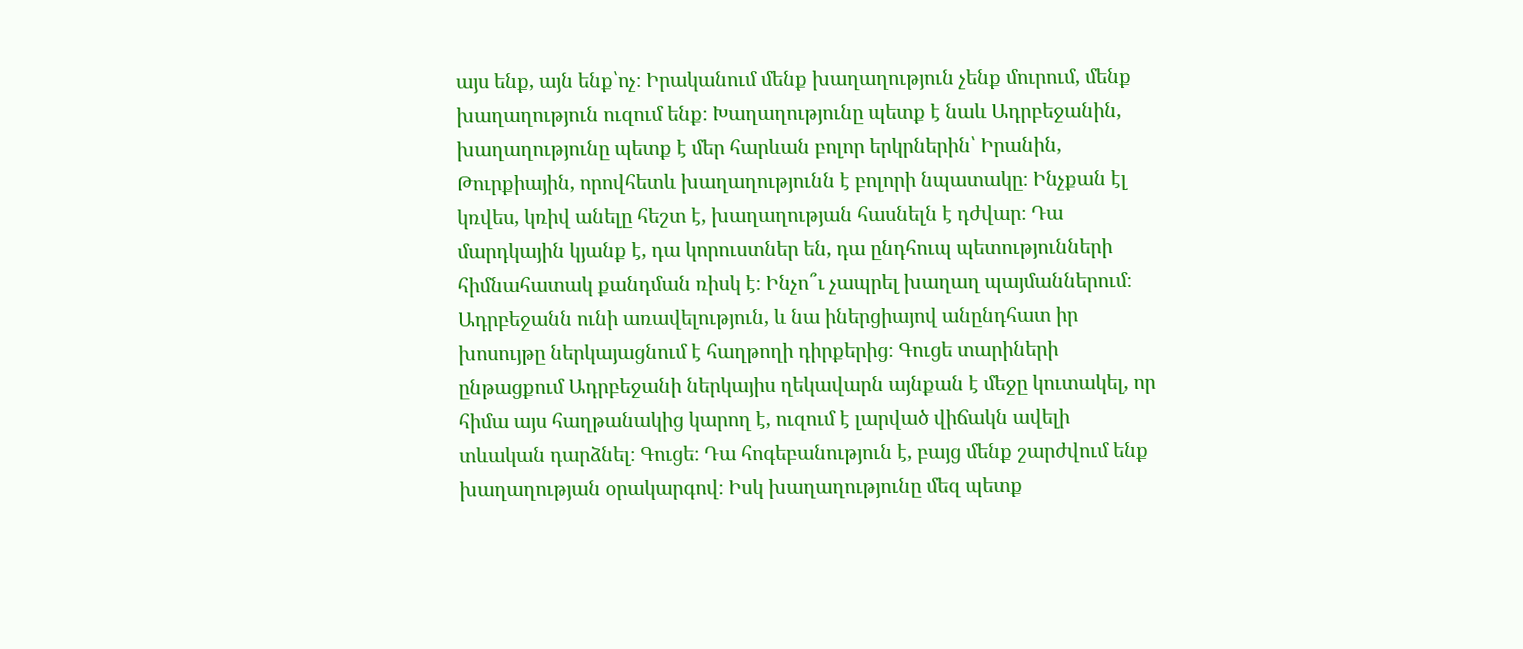այս ենք, այն ենք՝ոչ։ Իրականում մենք խաղաղություն չենք մուրում, մենք խաղաղություն ուզում ենք։ Խաղաղությունը պետք է նաև Ադրբեջանին, խաղաղությունը պետք է մեր հարևան բոլոր երկրներին՝ Իրանին, Թուրքիային, որովհետև խաղաղությունն է բոլորի նպատակը։ Ինչքան էլ կռվես, կռիվ անելը հեշտ է, խաղաղության հասնելն է դժվար։ Դա մարդկային կյանք է, դա կորուստներ են, դա ընդհուպ պետությունների հիմնահատակ քանդման ռիսկ է։ Ինչո՞ւ չապրել խաղաղ պայմաններում։ Ադրբեջանն ունի առավելություն, և նա իներցիայով անընդհատ իր խոսույթը ներկայացնում է հաղթողի դիրքերից։ Գուցե տարիների ընթացքում Ադրբեջանի ներկայիս ղեկավարն այնքան է մեջը կուտակել, որ հիմա այս հաղթանակից կարող է, ուզում է լարված վիճակն ավելի տևական դարձնել։ Գուցե։ Դա հոգեբանություն է, բայց մենք շարժվում ենք խաղաղության օրակարգով։ Իսկ խաղաղությունը մեզ պետք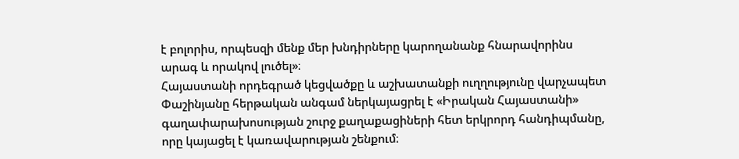է բոլորիս, որպեսզի մենք մեր խնդիրները կարողանանք հնարավորինս արագ և որակով լուծել»։
Հայաստանի որդեգրած կեցվածքը և աշխատանքի ուղղությունը վարչապետ Փաշինյանը հերթական անգամ ներկայացրել է «Իրական Հայաստանի» գաղափարախոսության շուրջ քաղաքացիների հետ երկրորդ հանդիպմանը, որը կայացել է կառավարության շենքում։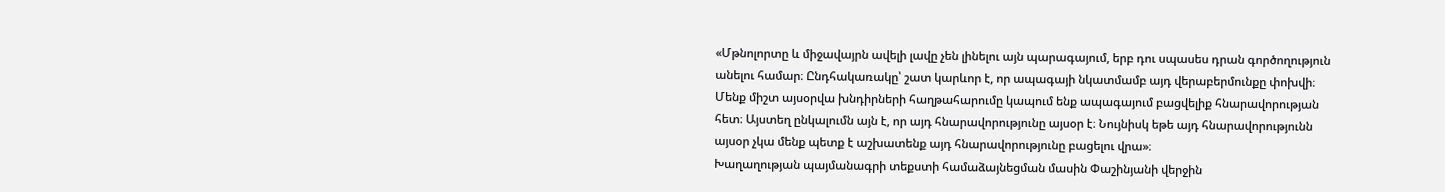«Մթնոլորտը և միջավայրն ավելի լավը չեն լինելու այն պարագայում, երբ դու սպասես դրան գործողություն անելու համար։ Ընդհակառակը՝ շատ կարևոր է, որ ապագայի նկատմամբ այդ վերաբերմունքը փոխվի։ Մենք միշտ այսօրվա խնդիրների հաղթահարումը կապում ենք ապագայում բացվելիք հնարավորության հետ։ Այստեղ ընկալումն այն է, որ այդ հնարավորությունը այսօր է։ Նույնիսկ եթե այդ հնարավորությունն այսօր չկա մենք պետք է աշխատենք այդ հնարավորությունը բացելու վրա»։
Խաղաղության պայմանագրի տեքստի համաձայնեցման մասին Փաշինյանի վերջին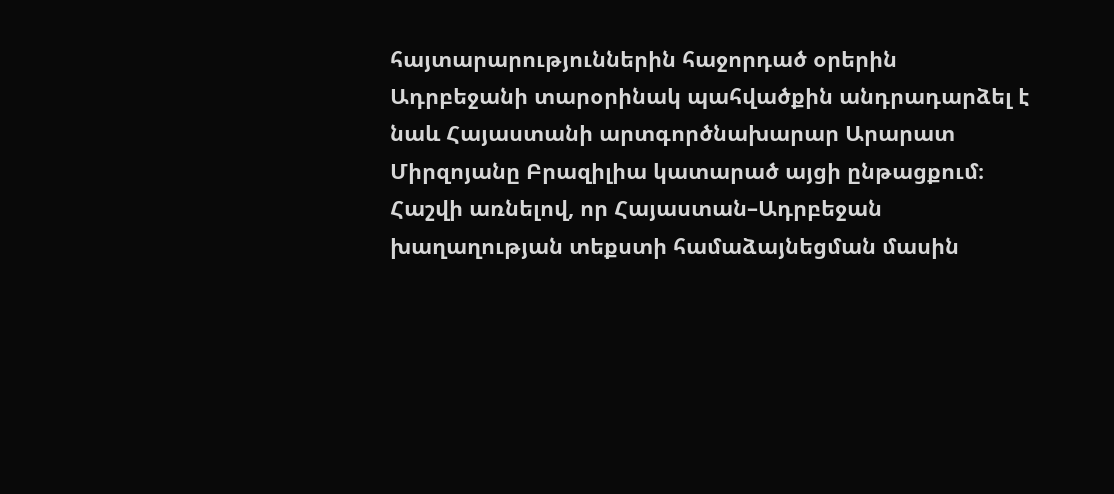հայտարարություններին հաջորդած օրերին Ադրբեջանի տարօրինակ պահվածքին անդրադարձել է նաև Հայաստանի արտգործնախարար Արարատ Միրզոյանը Բրազիլիա կատարած այցի ընթացքում։ Հաշվի առնելով, որ Հայաստան–Ադրբեջան խաղաղության տեքստի համաձայնեցման մասին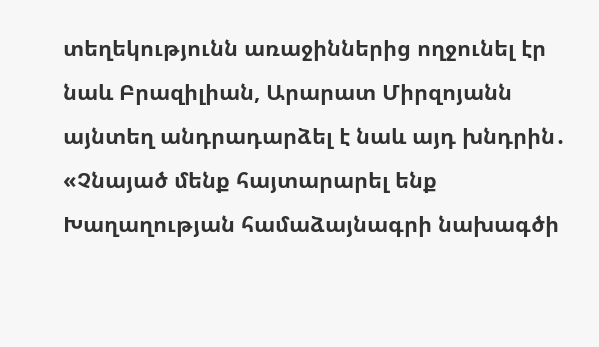տեղեկությունն առաջիններից ողջունել էր նաև Բրազիլիան, Արարատ Միրզոյանն այնտեղ անդրադարձել է նաև այդ խնդրին․
«Չնայած մենք հայտարարել ենք Խաղաղության համաձայնագրի նախագծի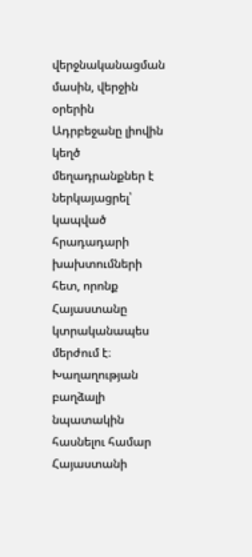վերջնականացման մասին, վերջին օրերին Ադրբեջանը լիովին կեղծ մեղադրանքներ է ներկայացրել՝ կապված հրադադարի խախտումների հետ, որոնք Հայաստանը կտրականապես մերժում է։ Խաղաղության բաղձալի նպատակին հասնելու համար Հայաստանի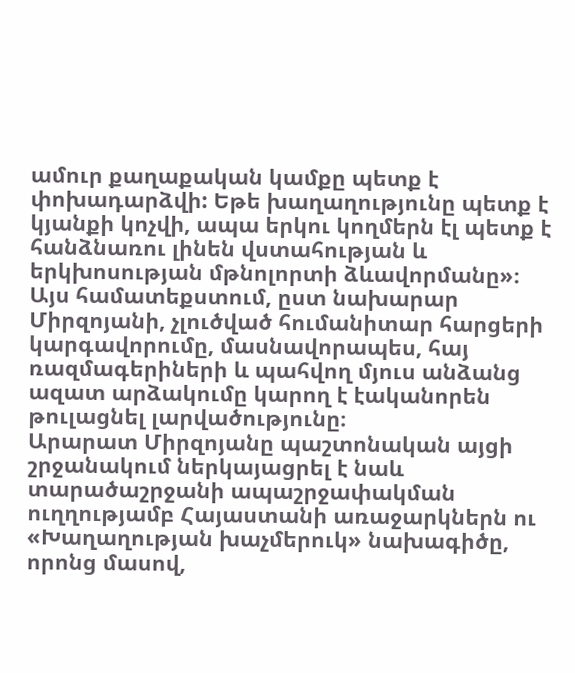ամուր քաղաքական կամքը պետք է փոխադարձվի: Եթե խաղաղությունը պետք է կյանքի կոչվի, ապա երկու կողմերն էլ պետք է հանձնառու լինեն վստահության և երկխոսության մթնոլորտի ձևավորմանը»։
Այս համատեքստում, ըստ նախարար Միրզոյանի, չլուծված հումանիտար հարցերի կարգավորումը, մասնավորապես, հայ ռազմագերիների և պահվող մյուս անձանց ազատ արձակումը կարող է էականորեն թուլացնել լարվածությունը։
Արարատ Միրզոյանը պաշտոնական այցի շրջանակում ներկայացրել է նաև տարածաշրջանի ապաշրջափակման ուղղությամբ Հայաստանի առաջարկներն ու «Խաղաղության խաչմերուկ» նախագիծը, որոնց մասով,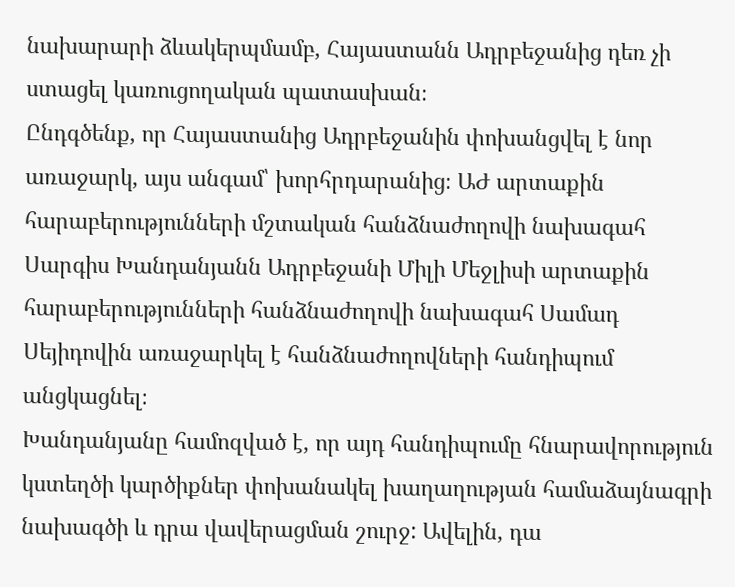նախարարի ձևակերպմամբ, Հայաստանն Ադրբեջանից դեռ չի ստացել կառուցողական պատասխան։
Ընդգծենք, որ Հայաստանից Ադրբեջանին փոխանցվել է նոր առաջարկ, այս անգամ՝ խորհրդարանից։ ԱԺ արտաքին հարաբերությունների մշտական հանձնաժողովի նախագահ Սարգիս Խանդանյանն Ադրբեջանի Միլի Մեջլիսի արտաքին հարաբերությունների հանձնաժողովի նախագահ Սամադ Սեյիդովին առաջարկել է հանձնաժողովների հանդիպում անցկացնել։
Խանդանյանը համոզված է, որ այդ հանդիպումը հնարավորություն կստեղծի կարծիքներ փոխանակել խաղաղության համաձայնագրի նախագծի և դրա վավերացման շուրջ: Ավելին, դա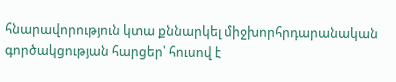հնարավորություն կտա քննարկել միջխորհրդարանական գործակցության հարցեր՝ հուսով է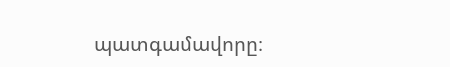պատգամավորը։